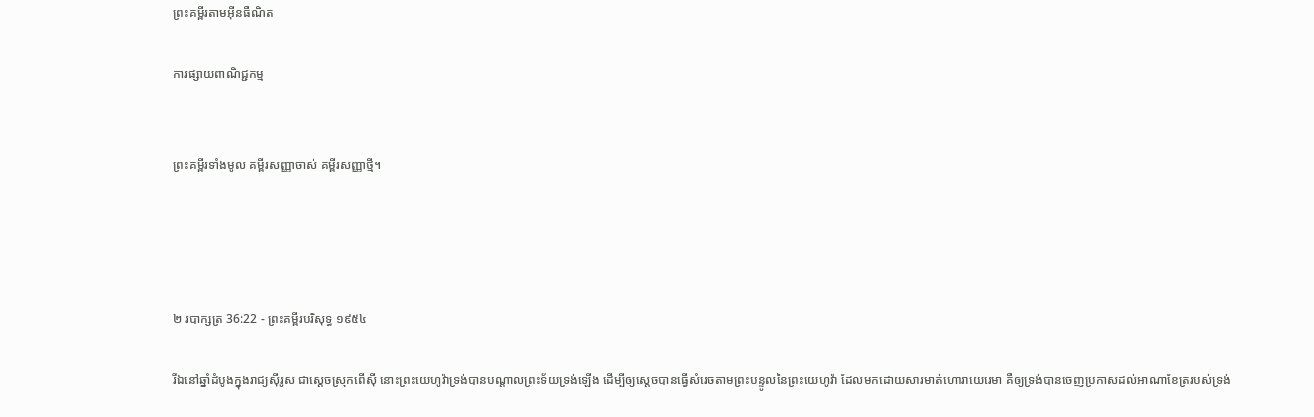ព្រះគម្ពីរតាមអ៊ីនធឺណិត

ការផ្សាយពាណិជ្ជកម្ម


ព្រះគម្ពីរទាំងមូល គម្ពីរសញ្ញាចាស់ គម្ពីរសញ្ញាថ្មី។




២ របា‌ក្សត្រ 36:22 - ព្រះគម្ពីរបរិសុទ្ធ ១៩៥៤

រីឯនៅឆ្នាំដំបូងក្នុងរាជ្យស៊ីរូស ជាស្តេចស្រុកពើស៊ី នោះព្រះ‌យេហូវ៉ាទ្រង់បានបណ្តាលព្រះ‌ទ័យទ្រង់ឡើង ដើម្បីឲ្យស្តេចបានធ្វើសំរេចតាមព្រះ‌បន្ទូលនៃព្រះ‌យេហូវ៉ា ដែលមកដោយ‌សារមាត់ហោរាយេរេមា គឺឲ្យទ្រង់បានចេញប្រកាសដល់អាណាខែត្ររបស់ទ្រង់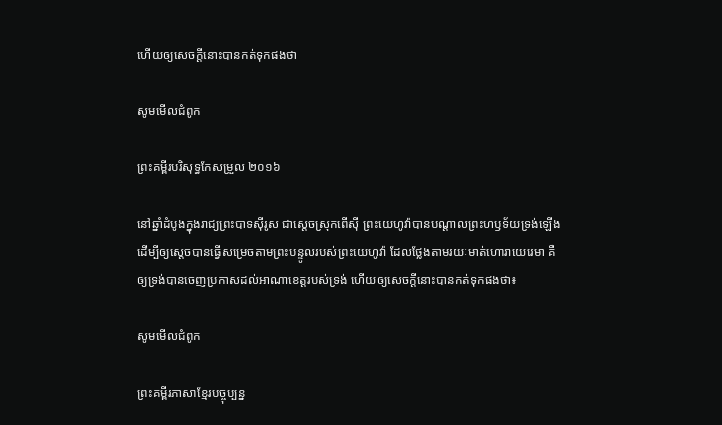ហើយឲ្យសេចក្ដីនោះបានកត់ទុកផងថា

សូមមើលជំពូក

ព្រះគម្ពីរបរិសុទ្ធកែសម្រួល ២០១៦

នៅឆ្នាំដំបូងក្នុងរាជ្យព្រះបាទស៊ីរូស ជាស្តេចស្រុកពើស៊ី ព្រះ‌យេហូវ៉ាបានបណ្ដាលព្រះ‌ហឫ‌ទ័យទ្រង់ឡើង ដើម្បីឲ្យស្តេចបានធ្វើសម្រេចតាមព្រះ‌បន្ទូលរបស់ព្រះ‌យេហូវ៉ា ដែលថ្លែងតាមរយៈមាត់ហោរាយេរេមា គឺឲ្យទ្រង់បានចេញប្រកាសដល់អាណាខេត្តរបស់ទ្រង់ ហើយឲ្យសេចក្ដីនោះបានកត់ទុកផងថា៖

សូមមើលជំពូក

ព្រះគម្ពីរភាសាខ្មែរបច្ចុប្បន្ន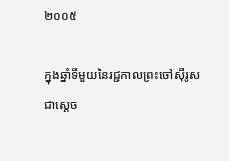២០០៥

ក្នុងឆ្នាំទីមួយនៃរជ្ជ‌កាលព្រះ‌ចៅស៊ីរូស ជាស្ដេច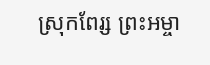ស្រុកពែរ្ស ព្រះ‌អម្ចា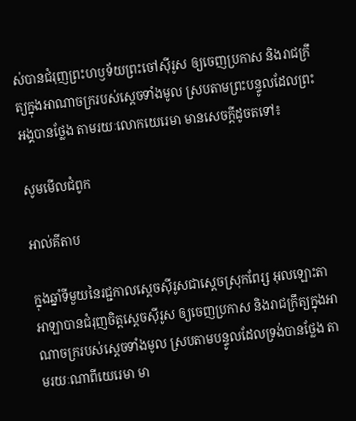ស់បានជំរុញព្រះ‌ហឫទ័យព្រះ‌ចៅស៊ីរូស ឲ្យចេញប្រកាស និងរាជ‌ក្រឹត្យក្នុងអាណា‌ចក្ររបស់ស្ដេចទាំងមូល ស្របតាមព្រះ‌បន្ទូលដែលព្រះអង្គបានថ្លែង តាមរយៈលោកយេរេមា មានសេចក្ដីដូចតទៅ៖

សូមមើលជំពូក

អាល់គីតាប

ក្នុងឆ្នាំទីមួយនៃរជ្ជ‌កាលស្តេចស៊ីរូសជាស្តេចស្រុកពែរ្ស អុលឡោះ‌តាអាឡាបានជំរុញចិត្តស្តេចស៊ីរូស ឲ្យចេញប្រកាស និងរាជ‌ក្រឹត្យក្នុងអាណា‌ចក្ររបស់ស្តេចទាំងមូល ស្របតាមបន្ទូលដែលទ្រង់បានថ្លែង តាមរយៈណាពីយេរេ‌មា មា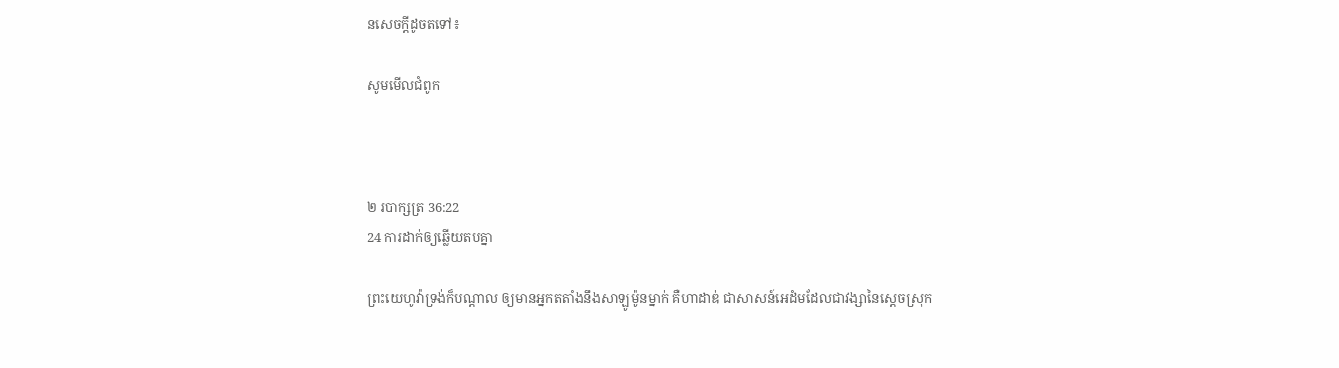នសេចក្តីដូចតទៅ៖

សូមមើលជំពូក



២ របា‌ក្សត្រ 36:22
24 ការដាក់ឲ្យឆ្លើយតបគ្នា

ព្រះ‌យេហូវ៉ាទ្រង់ក៏បណ្តាល ឲ្យមានអ្នកតតាំងនឹងសាឡូម៉ូនម្នាក់ គឺហាដាឌ់ ជាសាសន៍អេដំមដែលជាវង្សានៃស្តេចស្រុក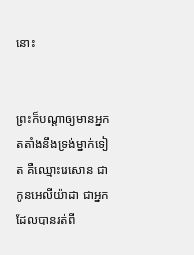នោះ


ព្រះក៏បណ្តាឲ្យមានអ្នកតតាំងនឹងទ្រង់ម្នាក់ទៀត គឺឈ្មោះរេសោន ជាកូនអេលី‌យ៉ាដា ជាអ្នកដែលបានរត់ពី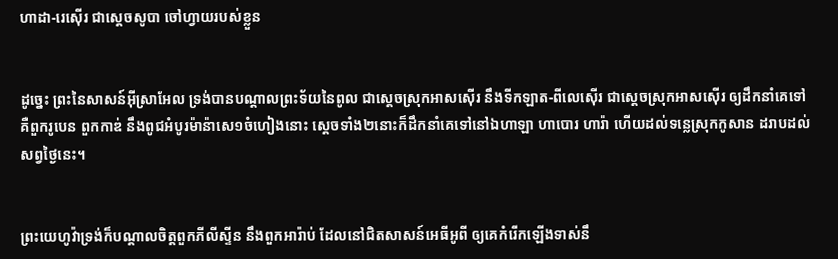ហាដា-រេស៊ើរ ជាស្តេចសូបា ចៅហ្វាយរបស់ខ្លួន


ដូច្នេះ ព្រះនៃសាសន៍អ៊ីស្រាអែល ទ្រង់បានបណ្តាលព្រះ‌ទ័យនៃពូល ជាស្តេចស្រុកអាសស៊ើរ នឹងទីកឡាត-ពីលេ‌ស៊ើរ ជាស្តេចស្រុកអាសស៊ើរ ឲ្យដឹក‌នាំគេទៅ គឺពួករូបេន ពួកកាឌ់ នឹងពូជអំបូរម៉ាន៉ាសេ១ចំហៀងនោះ ស្តេចទាំង២នោះក៏ដឹក‌នាំគេទៅនៅឯហាឡា ហាបោរ ហារ៉ា ហើយដល់ទន្លេស្រុកកូសាន ដរាបដល់សព្វថ្ងៃនេះ។


ព្រះ‌យេហូវ៉ាទ្រង់ក៏បណ្តាលចិត្តពួកភីលីស្ទីន នឹងពួកអារ៉ាប់ ដែលនៅជិតសាសន៍អេធី‌អូពី ឲ្យគេកំរើកឡើងទាស់នឹ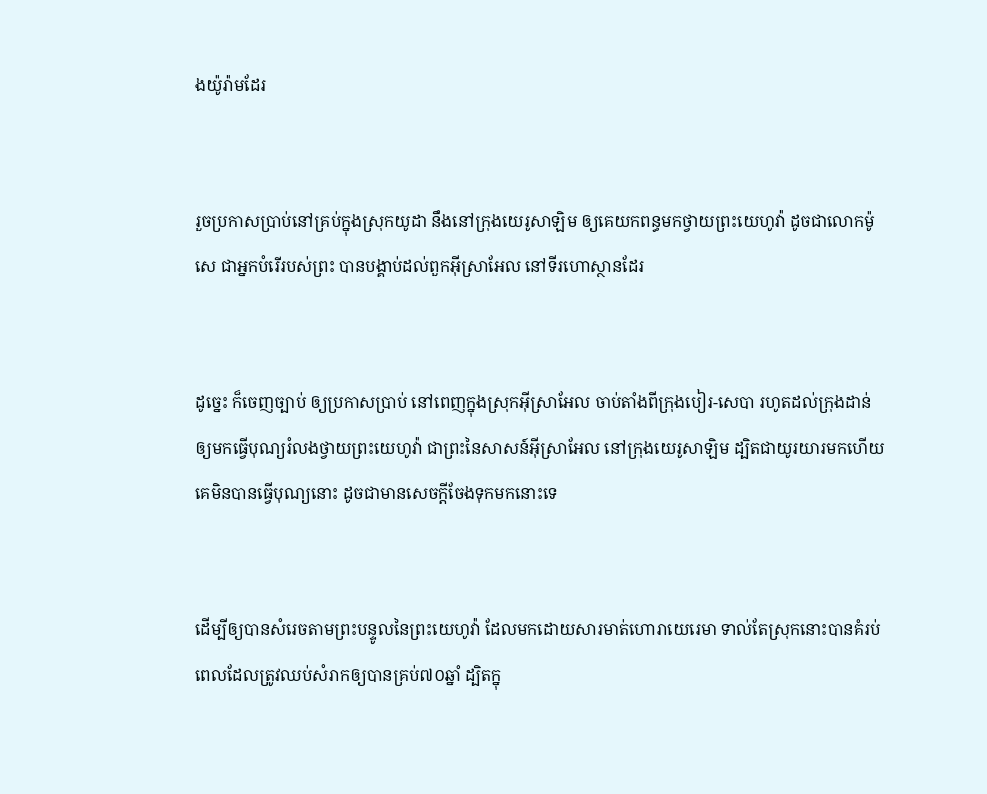ងយ៉ូរ៉ាមដែរ


រួចប្រកាសប្រាប់នៅគ្រប់ក្នុងស្រុកយូដា នឹងនៅក្រុងយេរូ‌សាឡិម ឲ្យគេយកពន្ធមកថ្វាយព្រះ‌យេហូវ៉ា ដូចជាលោកម៉ូសេ ជាអ្នកបំរើរបស់ព្រះ បានបង្គាប់ដល់ពួកអ៊ីស្រាអែល នៅទីរហោ‌ស្ថានដែរ


ដូច្នេះ ក៏ចេញច្បាប់ ឲ្យប្រកាសប្រាប់ នៅពេញក្នុងស្រុកអ៊ីស្រាអែល ចាប់តាំងពីក្រុងបៀរ-សេបា រហូតដល់ក្រុងដាន់ ឲ្យមកធ្វើបុណ្យរំលងថ្វាយព្រះ‌យេហូវ៉ា ជាព្រះនៃសាសន៍អ៊ីស្រាអែល នៅក្រុងយេរូ‌សាឡិម ដ្បិតជាយូរ‌យារមកហើយ គេមិនបានធ្វើបុណ្យនោះ ដូចជាមានសេចក្ដីចែងទុកមកនោះទេ


ដើម្បីឲ្យបានសំរេចតាមព្រះ‌បន្ទូលនៃព្រះ‌យេហូវ៉ា ដែលមកដោយ‌សារមាត់ហោរាយេរេមា ទាល់តែស្រុកនោះបានគំរប់ពេលដែលត្រូវឈប់សំរាកឲ្យបានគ្រប់៧០ឆ្នាំ ដ្បិតក្នុ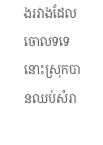ងរវាងដែលចោលទទេ នោះស្រុកបានឈប់សំរា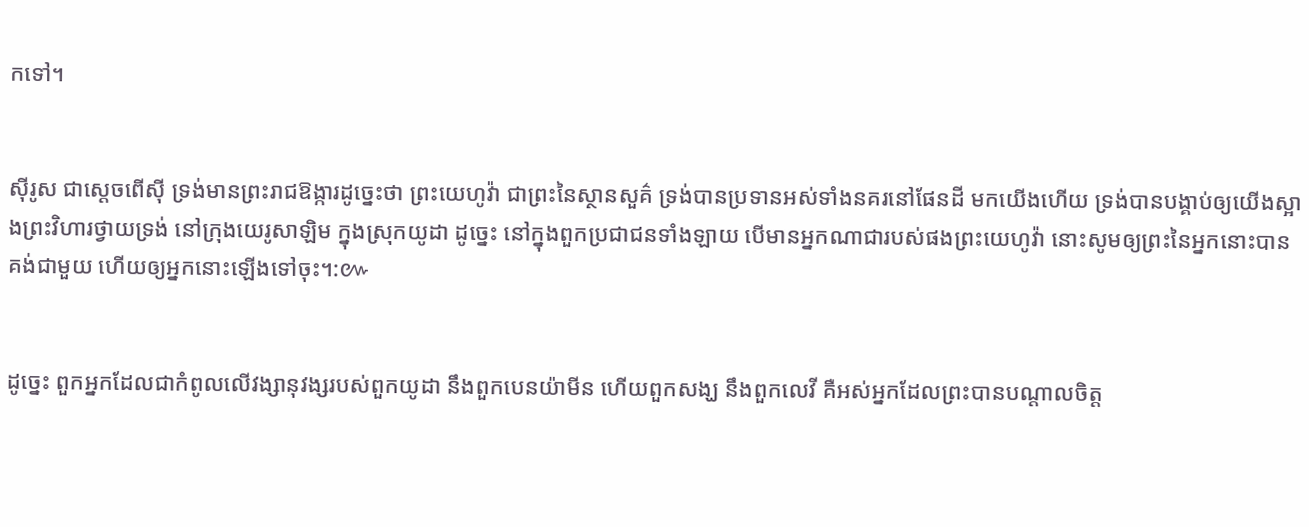កទៅ។


ស៊ីរូស ជាស្តេចពើស៊ី ទ្រង់មានព្រះ‌រាជ‌ឱង្ការដូច្នេះថា ព្រះ‌យេហូវ៉ា ជាព្រះនៃស្ថានសួគ៌ ទ្រង់បានប្រទានអស់ទាំងនគរនៅផែនដី មកយើងហើយ ទ្រង់បានបង្គាប់ឲ្យយើងស្អាងព្រះ‌វិហារថ្វាយទ្រង់ នៅក្រុងយេរូ‌សាឡិម ក្នុងស្រុកយូដា ដូច្នេះ នៅក្នុងពួកប្រជា‌ជនទាំង‌ឡាយ បើមានអ្នកណាជារបស់ផងព្រះ‌យេហូវ៉ា នោះសូមឲ្យព្រះនៃអ្នកនោះបានគង់ជាមួយ ហើយឲ្យអ្នកនោះឡើងទៅចុះ។:៚


ដូច្នេះ ពួកអ្នកដែលជាកំពូលលើវង្សា‌នុវង្សរបស់ពួកយូដា នឹងពួកបេន‌យ៉ាមីន ហើយពួកសង្ឃ នឹងពួកលេវី គឺអស់អ្នកដែលព្រះបានបណ្តាលចិត្ត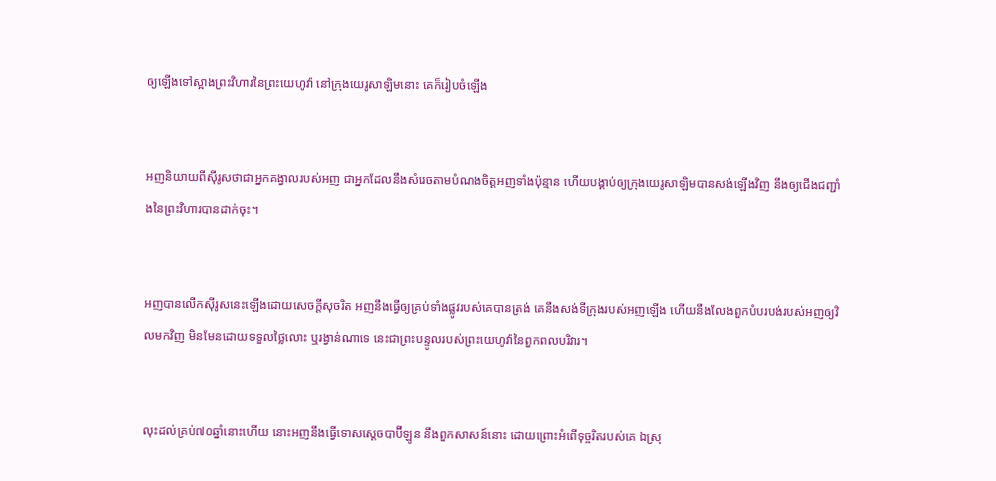ឲ្យឡើងទៅស្អាងព្រះ‌វិហារនៃព្រះ‌យេហូវ៉ា នៅក្រុងយេរូ‌សាឡិមនោះ គេក៏រៀបចំឡើង


អញនិយាយពីស៊ីរូសថាជាអ្នកគង្វាលរបស់អញ ជាអ្នកដែលនឹងសំរេចតាមបំណងចិត្តអញទាំងប៉ុន្មាន ហើយបង្គាប់ឲ្យក្រុងយេរូ‌សាឡិមបានសង់ឡើងវិញ នឹងឲ្យជើងជញ្ជាំងនៃព្រះ‌វិហារបានដាក់ចុះ។


អញបានលើកស៊ីរូសនេះឡើងដោយសេចក្ដីសុចរិត អញនឹងធ្វើឲ្យគ្រប់ទាំងផ្លូវរបស់គេបានត្រង់ គេនឹងសង់ទីក្រុងរបស់អញឡើង ហើយនឹងលែងពួកបំបរ‌បង់របស់អញឲ្យវិលមកវិញ មិនមែនដោយទទួលថ្លៃលោះ ឬរង្វាន់ណាទេ នេះជាព្រះ‌បន្ទូលរបស់ព្រះ‌យេហូវ៉ានៃពួកពល‌បរិវារ។


លុះដល់គ្រប់៧០ឆ្នាំនោះហើយ នោះអញនឹងធ្វើទោសស្តេចបាប៊ីឡូន នឹងពួកសាសន៍នោះ ដោយព្រោះអំពើទុច្ចរិតរបស់គេ ឯស្រុ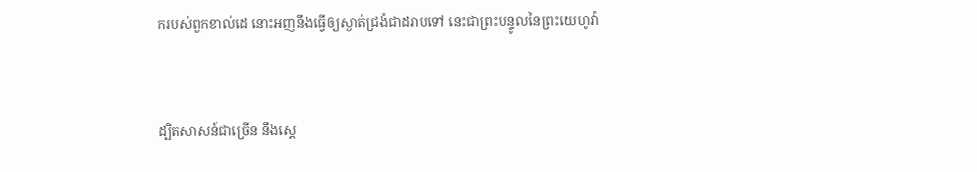ករបស់ពួកខាល់ដេ នោះអញនឹងធ្វើឲ្យស្ងាត់‌ជ្រងំជាដរាបទៅ នេះជាព្រះ‌បន្ទូលនៃព្រះ‌យេហូវ៉ា


ដ្បិតសាសន៍ជាច្រើន នឹងស្តេ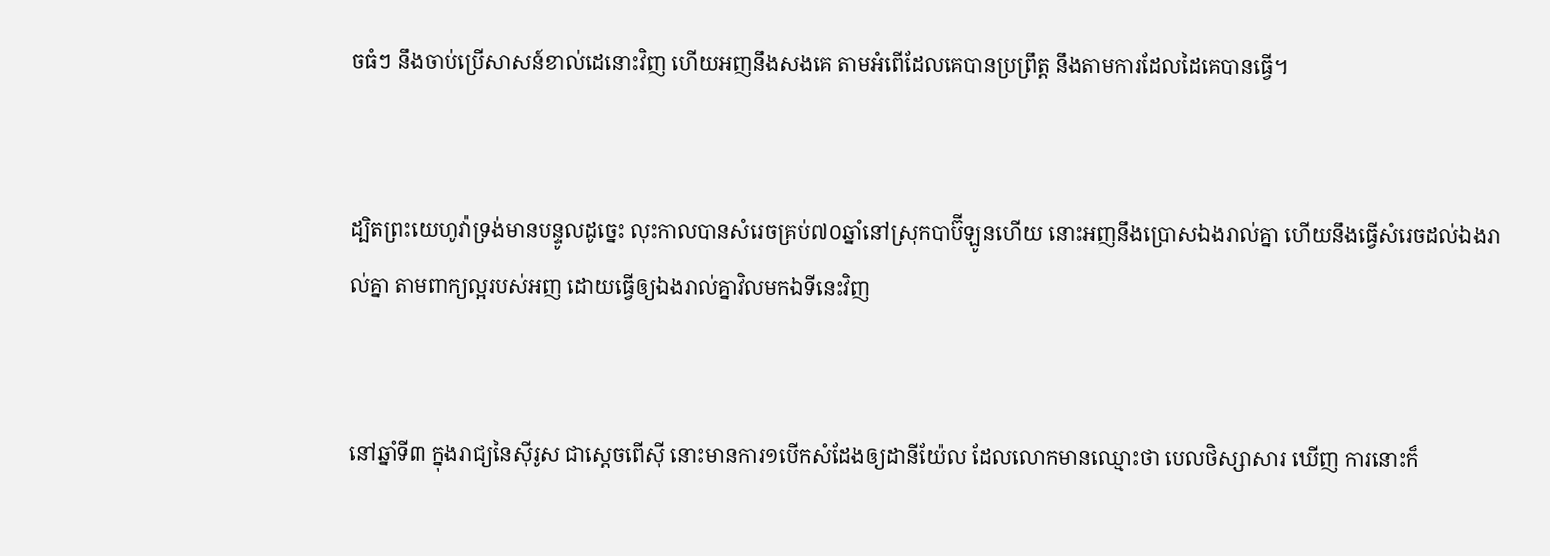ចធំៗ នឹងចាប់ប្រើសាសន៍ខាល់ដេនោះវិញ ហើយអញនឹងសងគេ តាមអំពើដែលគេបានប្រព្រឹត្ត នឹងតាមការដែលដៃគេបានធ្វើ។


ដ្បិតព្រះ‌យេហូវ៉ាទ្រង់មានបន្ទូលដូច្នេះ លុះកាលបានសំរេចគ្រប់៧០ឆ្នាំនៅស្រុកបាប៊ីឡូនហើយ នោះអញនឹងប្រោសឯងរាល់គ្នា ហើយនឹងធ្វើសំរេចដល់ឯងរាល់គ្នា តាមពាក្យល្អរបស់អញ ដោយធ្វើឲ្យឯងរាល់គ្នាវិលមកឯទីនេះវិញ


នៅឆ្នាំទី៣ ក្នុងរាជ្យនៃស៊ីរូស ជាស្តេចពើស៊ី នោះមានការ១បើកសំដែងឲ្យដានី‌យ៉ែល ដែលលោកមានឈ្មោះថា បេល‌ថិស្សាសារ ឃើញ ការនោះក៏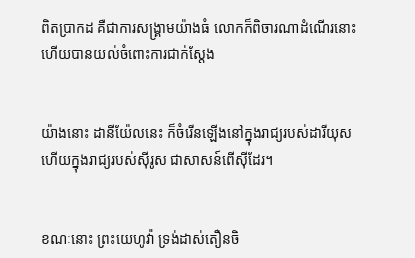ពិតប្រាកដ គឺជាការសង្គ្រាមយ៉ាងធំ លោកក៏ពិចារណាដំណើរនោះ ហើយបានយល់ចំពោះការជាក់ស្តែង


យ៉ាងនោះ ដានី‌យ៉ែលនេះ ក៏ចំរើនឡើងនៅក្នុងរាជ្យរបស់ដារី‌យុស ហើយក្នុងរាជ្យរបស់ស៊ីរូស ជាសាសន៍ពើស៊ីដែរ។


ខណៈនោះ ព្រះ‌យេហូវ៉ា ទ្រង់ដាស់‌តឿនចិ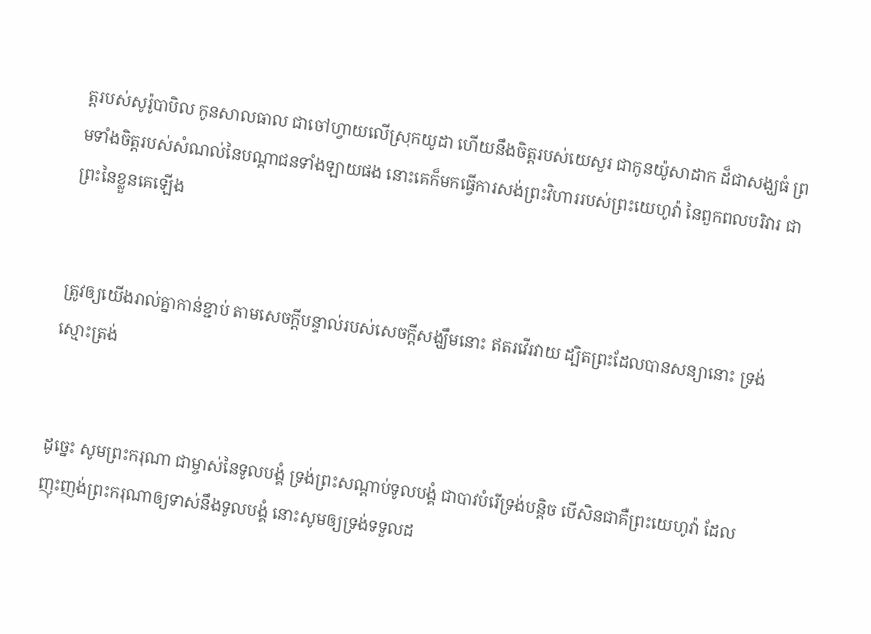ត្តរបស់សូរ៉ូ‌បា‌បិល កូនសាល‌ធាល ជាចៅហ្វាយលើស្រុកយូដា ហើយនឹងចិត្តរបស់យេសួរ ជាកូនយ៉ូសាដាក ដ៏ជាសង្ឃធំ ព្រមទាំងចិត្តរបស់សំណល់នៃបណ្តាជនទាំង‌ឡាយផង នោះគេក៏មកធ្វើការសង់ព្រះ‌វិហាររបស់ព្រះ‌យេហូវ៉ា នៃពួកពល‌បរិវារ ជាព្រះនៃខ្លួនគេឡើង


ត្រូវឲ្យយើងរាល់គ្នាកាន់ខ្ជាប់ តាមសេចក្ដីបន្ទាល់របស់សេចក្ដីសង្ឃឹមនោះ ឥតរវើ‌រវាយ ដ្បិតព្រះដែលបានសន្យានោះ ទ្រង់ស្មោះ‌ត្រង់


ដូច្នេះ សូមព្រះ‌ករុណា ជាម្ចាស់នៃទូលបង្គំ ទ្រង់ព្រះ‌សណ្តាប់ទូលបង្គំ ជាបាវបំរើទ្រង់បន្តិច បើសិនជាគឺព្រះ‌យេហូវ៉ា ដែលញុះ‌ញង់ព្រះ‌ករុណាឲ្យទាស់នឹងទូលបង្គំ នោះសូមឲ្យទ្រង់ទទួលដ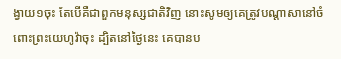ង្វាយ១ចុះ តែបើគឺជាពួកមនុស្សជាតិវិញ នោះសូមឲ្យគេត្រូវបណ្តាសានៅចំពោះព្រះ‌យេហូវ៉ាចុះ ដ្បិតនៅថ្ងៃនេះ គេបានប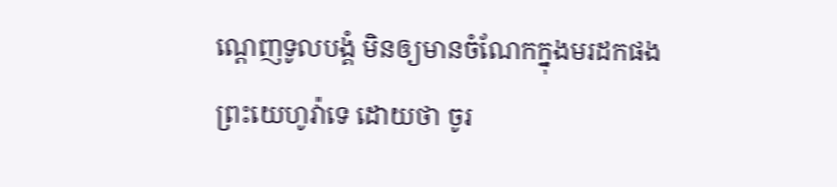ណ្តេញទូលបង្គំ មិនឲ្យមានចំណែកក្នុងមរដកផងព្រះ‌យេហូវ៉ាទេ ដោយថា ចូរ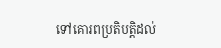ទៅគោរពប្រតិ‌បត្តិដល់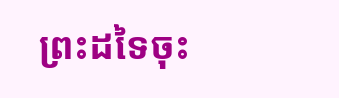ព្រះដទៃចុះ